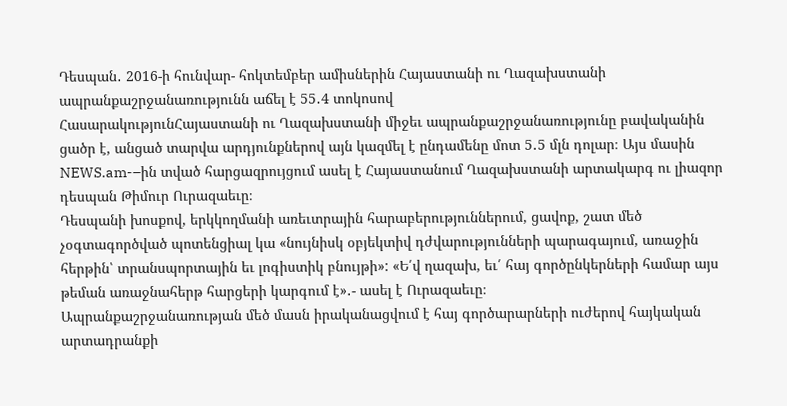Դեսպան․ 2016-ի հունվար- հոկտեմբեր ամիսներին Հայաստանի ու Ղազախստանի ապրանքաշրջանառությունն աճել է 55․4 տոկոսով
ՀասարակությունՀայաստանի ու Ղազախստանի միջեւ ապրանքաշրջանառությունը բավականին ցածր է, անցած տարվա արդյունքներով այն կազմել է ընդամենը մոտ 5․5 մլն դոլար։ Այս մասին NEWS.am-–ին տված հարցազրույցում ասել է Հայաստանում Ղազախստանի արտակարգ ու լիազոր դեսպան Թիմուր Ուրազաեւը։
Դեսպանի խոսքով, երկկողմանի առեւտրային հարաբերություններում, ցավոք, շատ մեծ չօգտագործված պոտենցիալ կա «նույնիսկ օբյեկտիվ դժվարությունների պարագայում, առաջին հերթին՝ տրանսպորտային եւ լոգիստիկ բնույթի»: «Ե՛վ ղազախ, եւ՛ հայ գործընկերների համար այս թեման առաջնահերթ հարցերի կարգում է»․- ասել է Ուրազաեւը։
Ապրանքաշրջանառության մեծ մասն իրականացվում է հայ գործարարների ուժերով հայկական արտադրանքի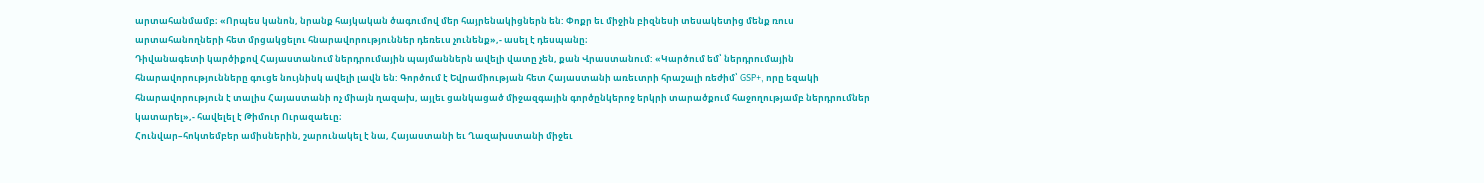արտահանմամբ։ «Որպես կանոն, նրանք հայկական ծագումով մեր հայրենակիցներն են: Փոքր եւ միջին բիզնեսի տեսակետից մենք ռուս արտահանողների հետ մրցակցելու հնարավորություններ դեռեւս չունենք»,- ասել է դեսպանը։
Դիվանագետի կարծիքով Հայաստանում ներդրումային պայմաններն ավելի վատը չեն, քան Վրաստանում: «Կարծում եմ՝ ներդրումային հնարավորությունները գուցե նույնիսկ ավելի լավն են: Գործում է Եվրամիության հետ Հայաստանի առեւտրի հրաշալի ռեժիմ՝ GSP+, որը եզակի հնարավորություն է տալիս Հայաստանի ոչ միայն ղազախ, այլեւ ցանկացած միջազգային գործընկերոջ երկրի տարածքում հաջողությամբ ներդրումներ կատարել»,- հավելել է Թիմուր Ուրազաեւը։
Հունվար–հոկտեմբեր ամիսներին, շարունակել է նա, Հայաստանի եւ Ղազախստանի միջեւ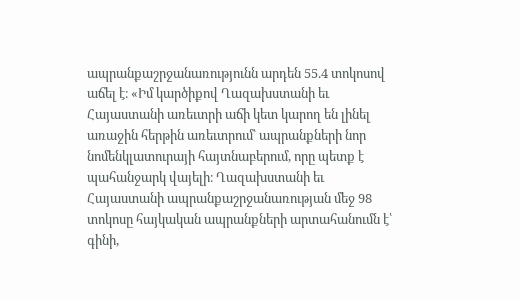ապրանքաշրջանառությունն արդեն 55.4 տոկոսով աճել է։ «Իմ կարծիքով Ղազախստանի եւ Հայաստանի առեւտրի աճի կետ կարող են լինել առաջին հերթին առեւտրում՝ ապրանքների նոր նոմենկլատուրայի հայտնաբերում, որը պետք է պահանջարկ վայելի։ Ղազախստանի եւ Հայաստանի ապրանքաշրջանառության մեջ 98 տոկոսը հայկական ապրանքների արտահանումն է՝ գինի,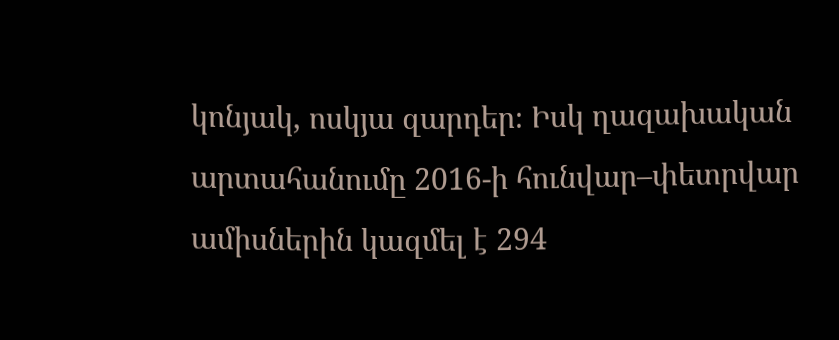կոնյակ, ոսկյա զարդեր։ Իսկ ղազախական արտահանումը 2016-ի հունվար–փետրվար ամիսներին կազմել է 294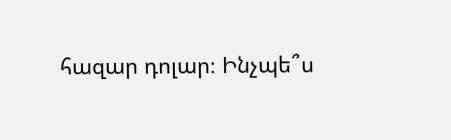հազար դոլար։ Ինչպե՞ս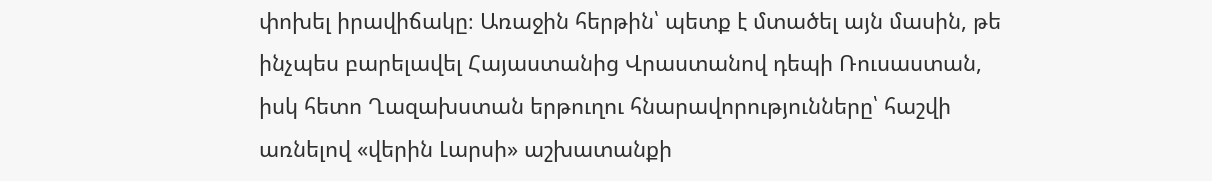փոխել իրավիճակը։ Առաջին հերթին՝ պետք է մտածել այն մասին, թե ինչպես բարելավել Հայաստանից Վրաստանով դեպի Ռուսաստան, իսկ հետո Ղազախստան երթուղու հնարավորությունները՝ հաշվի առնելով «վերին Լարսի» աշխատանքի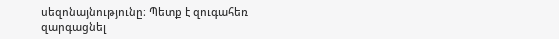սեզոնայնությունը։ Պետք է զուգահեռ զարգացնել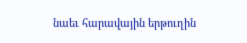նաեւ հարավային երթուղին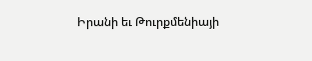Իրանի եւ Թուրքմենիայի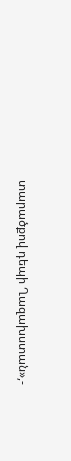տարածքով դեպի Ղազախստան»,-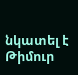նկատել է Թիմուր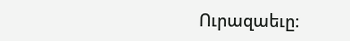Ուրազաեւը։